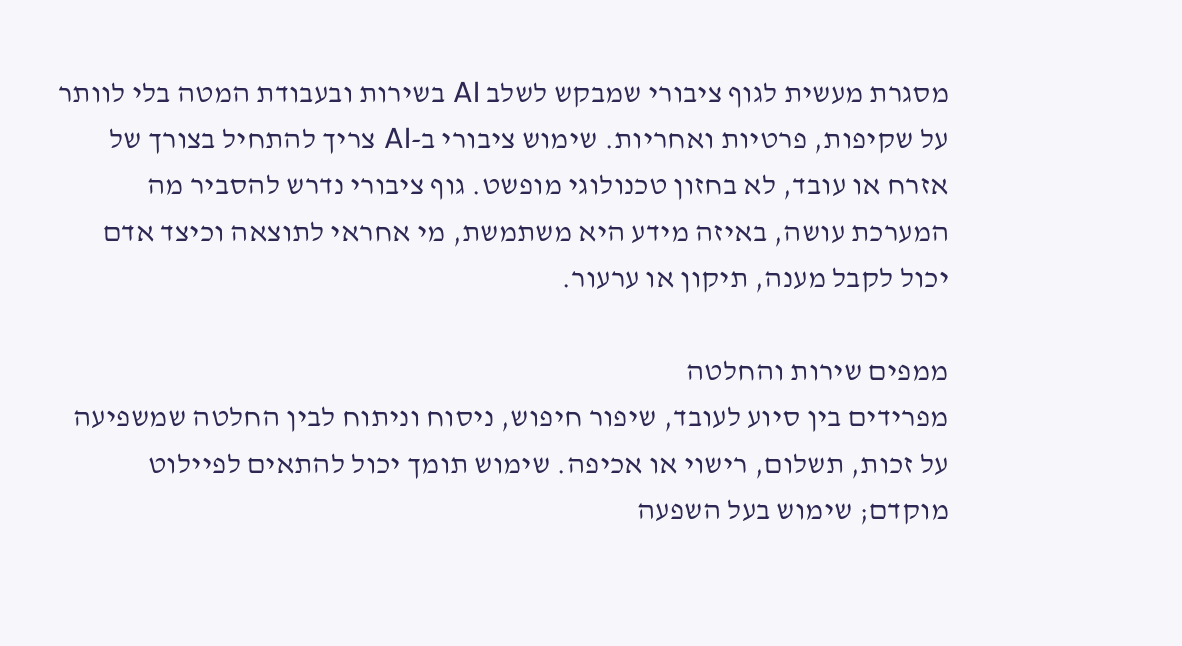מסגרת מעשית לגוף ציבורי שמבקש לשלב AI בשירות ובעבודת המטה בלי לוותר על שקיפות, פרטיות ואחריות. שימוש ציבורי ב-AI צריך להתחיל בצורך של אזרח או עובד, לא בחזון טכנולוגי מופשט. גוף ציבורי נדרש להסביר מה המערכת עושה, באיזה מידע היא משתמשת, מי אחראי לתוצאה וכיצד אדם יכול לקבל מענה, תיקון או ערעור.

ממפים שירות והחלטה
מפרידים בין סיוע לעובד, שיפור חיפוש, ניסוח וניתוח לבין החלטה שמשפיעה על זכות, תשלום, רישוי או אכיפה. שימוש תומך יכול להתאים לפיילוט מוקדם; שימוש בעל השפעה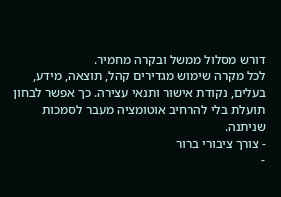דורש מסלול ממשל ובקרה מחמיר.
לכל מקרה שימוש מגדירים קהל, תוצאה, מידע, בעלים, נקודת אישור ותנאי עצירה. כך אפשר לבחון תועלת בלי להרחיב אוטומציה מעבר לסמכות שניתנה.
- צורך ציבורי ברור
-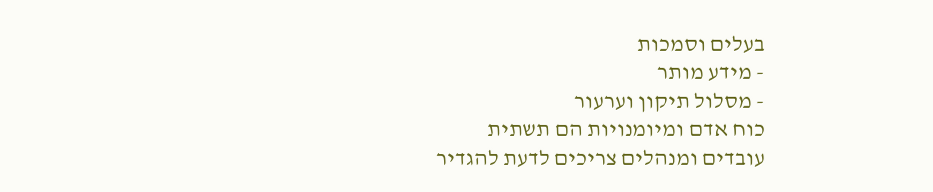בעלים וסמכות
- מידע מותר
- מסלול תיקון וערעור
כוח אדם ומיומנויות הם תשתית
עובדים ומנהלים צריכים לדעת להגדיר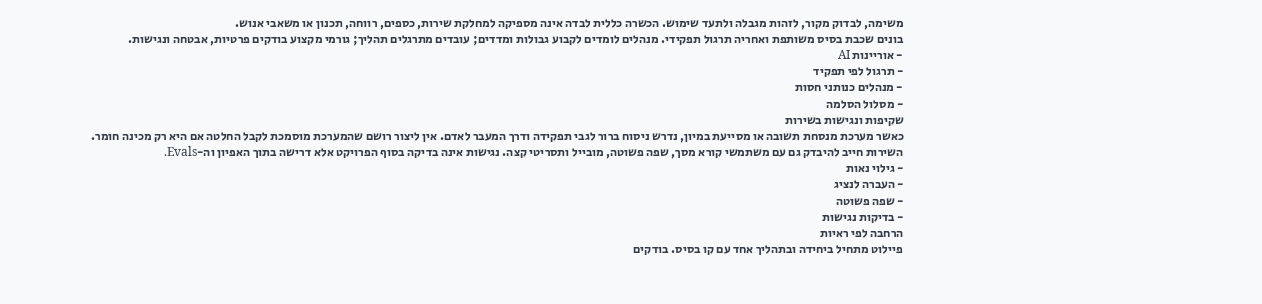משימה, לבדוק מקור, לזהות מגבלה ולתעד שימוש. הכשרה כללית לבדה אינה מספיקה למחלקת שירות, כספים, רווחה, תכנון או משאבי אנוש.
בונים שכבת בסיס משותפת ואחריה תרגול תפקידי. מנהלים לומדים לקבוע גבולות ומדדים; עובדים מתרגלים תהליך; גורמי מקצוע בודקים פרטיות, אבטחה ונגישות.
- אוריינות AI
- תרגול לפי תפקיד
- מנהלים כנותני חסות
- מסלול הסלמה
שקיפות ונגישות בשירות
כאשר מערכת מנסחת תשובה או מסייעת במיון, נדרש ניסוח ברור לגבי תפקידה ודרך המעבר לאדם. אין ליצור רושם שהמערכת מוסמכת לקבל החלטה אם היא רק מכינה חומר.
השירות חייב להיבדק גם עם משתמשי קורא מסך, שפה פשוטה, מובייל ותסריטי קצה. נגישות אינה בדיקה בסוף הפרויקט אלא דרישה בתוך האפיון וה-Evals.
- גילוי נאות
- העברה לנציג
- שפה פשוטה
- בדיקות נגישות
הרחבה לפי ראיות
פיילוט מתחיל ביחידה ובתהליך אחד עם קו בסיס. בודקים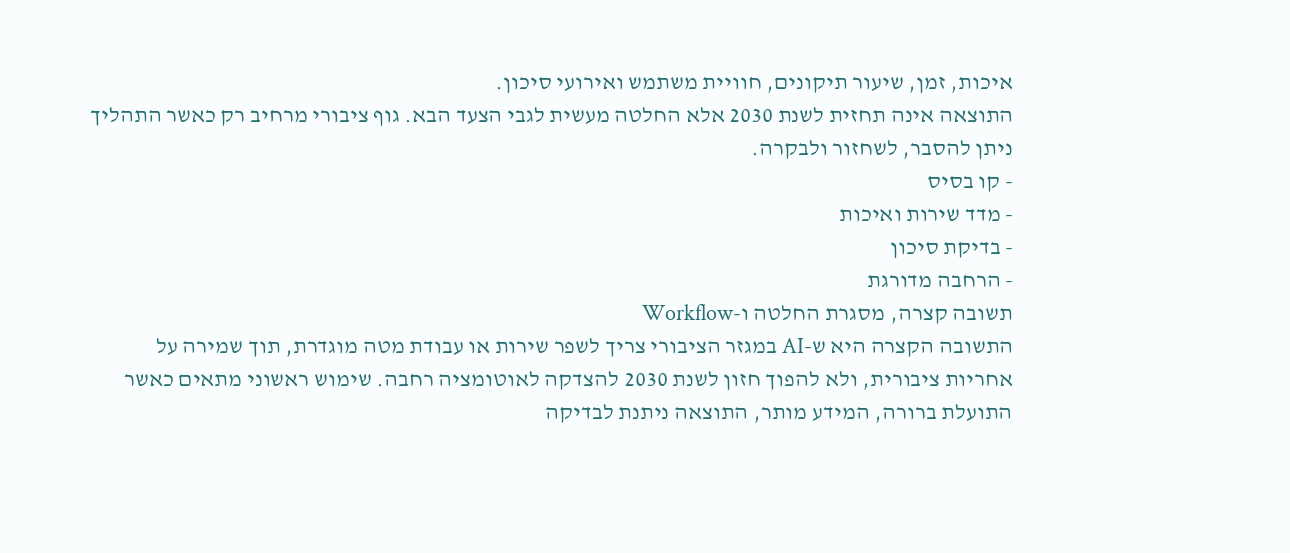איכות, זמן, שיעור תיקונים, חוויית משתמש ואירועי סיכון.
התוצאה אינה תחזית לשנת 2030 אלא החלטה מעשית לגבי הצעד הבא. גוף ציבורי מרחיב רק כאשר התהליך ניתן להסבר, לשחזור ולבקרה.
- קו בסיס
- מדד שירות ואיכות
- בדיקת סיכון
- הרחבה מדורגת
תשובה קצרה, מסגרת החלטה ו-Workflow
התשובה הקצרה היא ש-AI במגזר הציבורי צריך לשפר שירות או עבודת מטה מוגדרת, תוך שמירה על אחריות ציבורית, ולא להפוך חזון לשנת 2030 להצדקה לאוטומציה רחבה. שימוש ראשוני מתאים כאשר התועלת ברורה, המידע מותר, התוצאה ניתנת לבדיקה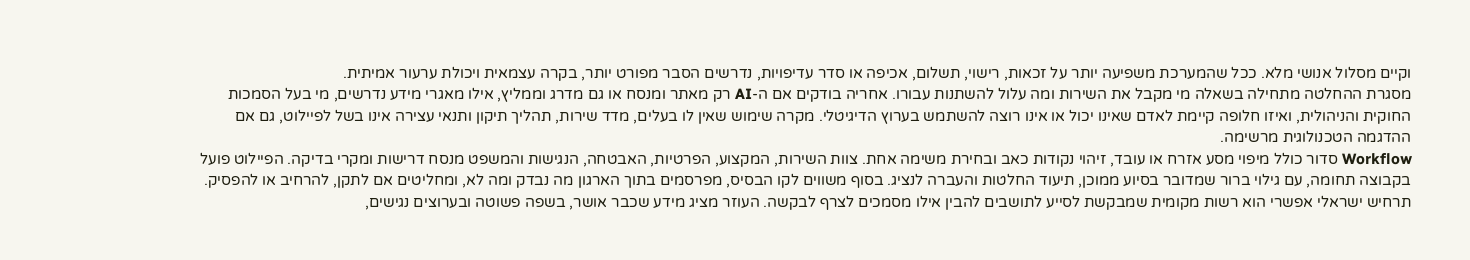וקיים מסלול אנושי מלא. ככל שהמערכת משפיעה יותר על זכאות, רישוי, תשלום, אכיפה או סדר עדיפויות, נדרשים הסבר מפורט יותר, בקרה עצמאית ויכולת ערעור אמיתית.
מסגרת ההחלטה מתחילה בשאלה מי מקבל את השירות ומה עלול להשתנות עבורו. אחריה בודקים אם ה-AI רק מאתר ומנסח או גם מדרג וממליץ, אילו מאגרי מידע נדרשים, מי בעל הסמכות החוקית והניהולית, ואיזו חלופה קיימת לאדם שאינו יכול או אינו רוצה להשתמש בערוץ הדיגיטלי. מקרה שימוש שאין לו בעלים, מדד שירות, תהליך תיקון ותנאי עצירה אינו בשל לפיילוט, גם אם ההדגמה הטכנולוגית מרשימה.
Workflow סדור כולל מיפוי מסע אזרח או עובד, זיהוי נקודות כאב ובחירת משימה אחת. צוות השירות, המקצוע, הפרטיות, האבטחה, הנגישות והמשפט מנסח דרישות ומקרי בדיקה. הפיילוט פועל בקבוצה תחומה, עם גילוי ברור שמדובר בסיוע ממוכן, תיעוד החלטות והעברה לנציג. בסוף משווים לקו הבסיס, מפרסמים בתוך הארגון מה נבדק ומה לא, ומחליטים אם לתקן, להרחיב או להפסיק.
תרחיש ישראלי אפשרי הוא רשות מקומית שמבקשת לסייע לתושבים להבין אילו מסמכים לצרף לבקשה. העוזר מציג מידע שכבר אושר, בשפה פשוטה ובערוצים נגישים,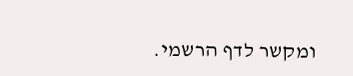ומקשר לדף הרשמי.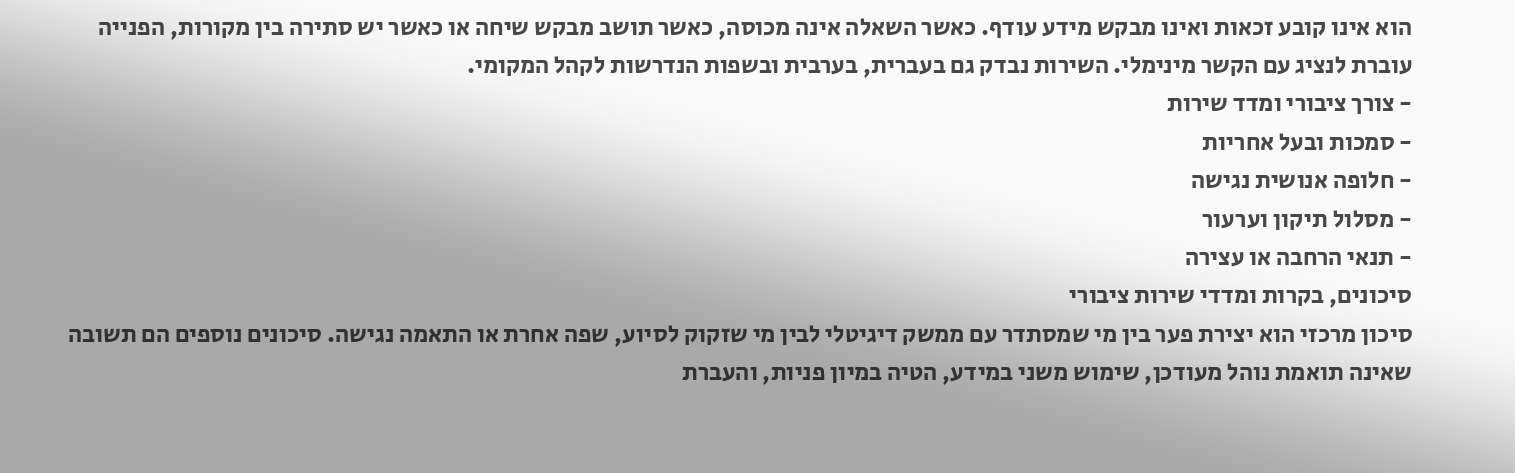הוא אינו קובע זכאות ואינו מבקש מידע עודף. כאשר השאלה אינה מכוסה, כאשר תושב מבקש שיחה או כאשר יש סתירה בין מקורות, הפנייה עוברת לנציג עם הקשר מינימלי. השירות נבדק גם בעברית, בערבית ובשפות הנדרשות לקהל המקומי.
- צורך ציבורי ומדד שירות
- סמכות ובעל אחריות
- חלופה אנושית נגישה
- מסלול תיקון וערעור
- תנאי הרחבה או עצירה
סיכונים, בקרות ומדדי שירות ציבורי
סיכון מרכזי הוא יצירת פער בין מי שמסתדר עם ממשק דיגיטלי לבין מי שזקוק לסיוע, שפה אחרת או התאמה נגישה. סיכונים נוספים הם תשובה שאינה תואמת נוהל מעודכן, שימוש משני במידע, הטיה במיון פניות, והעברת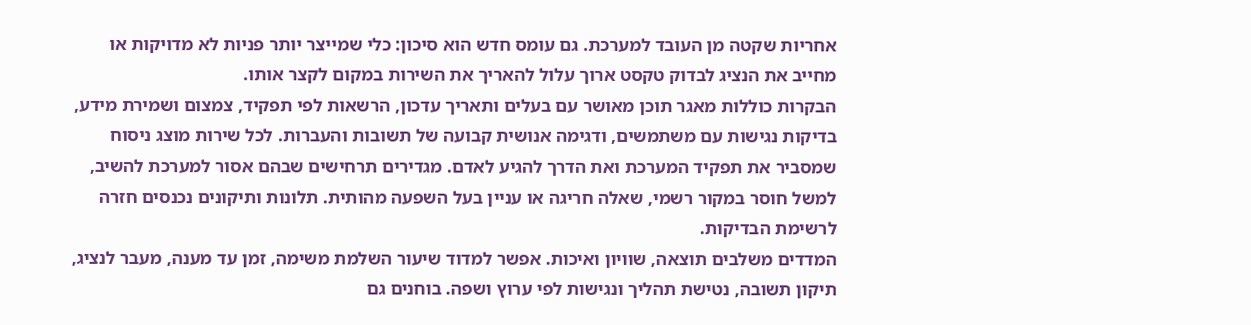אחריות שקטה מן העובד למערכת. גם עומס חדש הוא סיכון: כלי שמייצר יותר פניות לא מדויקות או מחייב את הנציג לבדוק טקסט ארוך עלול להאריך את השירות במקום לקצר אותו.
הבקרות כוללות מאגר תוכן מאושר עם בעלים ותאריך עדכון, הרשאות לפי תפקיד, צמצום ושמירת מידע, בדיקות נגישות עם משתמשים, ודגימה אנושית קבועה של תשובות והעברות. לכל שירות מוצג ניסוח שמסביר את תפקיד המערכת ואת הדרך להגיע לאדם. מגדירים תרחישים שבהם אסור למערכת להשיב, למשל חוסר במקור רשמי, שאלה חריגה או עניין בעל השפעה מהותית. תלונות ותיקונים נכנסים חזרה לרשימת הבדיקות.
המדדים משלבים תוצאה, שוויון ואיכות. אפשר למדוד שיעור השלמת משימה, זמן עד מענה, מעבר לנציג, תיקון תשובה, נטישת תהליך ונגישות לפי ערוץ ושפה. בוחנים גם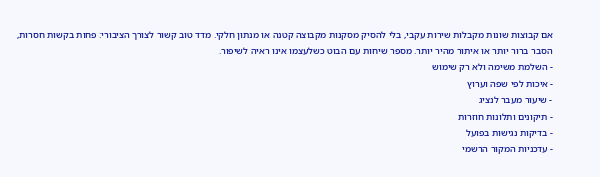אם קבוצות שונות מקבלות שירות עקבי, בלי להסיק מסקנות מקבוצה קטנה או מנתון חלקי. מדד טוב קשור לצורך הציבורי: פחות בקשות חסרות, הסבר ברור יותר או איתור מהיר יותר. מספר שיחות עם הבוט כשלעצמו אינו ראיה לשיפור.
- השלמת משימה ולא רק שימוש
- איכות לפי שפה וערוץ
- שיעור מעבר לנציג
- תיקונים ותלונות חוזרות
- בדיקות נגישות בפועל
- עדכניות המקור הרשמי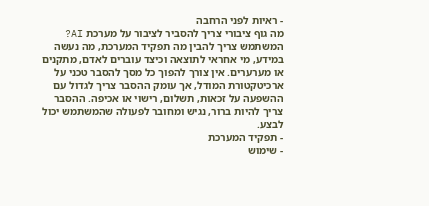- ראיות לפני הרחבה
מה גוף ציבורי צריך להסביר לציבור על מערכת AI?
המשתמש צריך להבין מה תפקיד המערכת, מה נעשה במידע, מי אחראי לתוצאה וכיצד עוברים לאדם, מתקנים או מערערים. אין צורך להפוך כל מסך להסבר טכני על ארכיטקטורת המודל, אך עומק ההסבר צריך לגדול עם ההשפעה על זכאות, תשלום, רישוי או אכיפה. ההסבר צריך להיות ברור, נגיש ומחובר לפעולה שהמשתמש יכול לבצע.
- תפקיד המערכת
- שימוש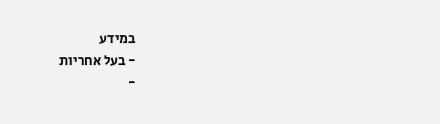במידע
- בעל אחריות
-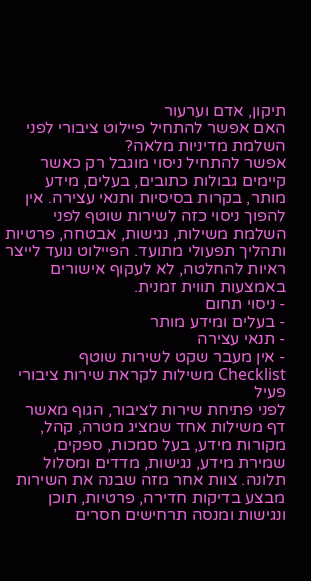תיקון, אדם וערעור
האם אפשר להתחיל פיילוט ציבורי לפני השלמת מדיניות מלאה?
אפשר להתחיל ניסוי מוגבל רק כאשר קיימים גבולות כתובים, בעלים, מידע מותר, בקרות בסיסיות ותנאי עצירה. אין להפוך ניסוי כזה לשירות שוטף לפני השלמת משילות, נגישות, אבטחה, פרטיות ותהליך תפעולי מתועד. הפיילוט נועד לייצר ראיות להחלטה, לא לעקוף אישורים באמצעות תווית זמנית.
- ניסוי תחום
- בעלים ומידע מותר
- תנאי עצירה
- אין מעבר שקט לשירות שוטף
Checklist משילות לקראת שירות ציבורי פעיל
לפני פתיחת שירות לציבור, הגוף מאשר דף משילות אחד שמציג מטרה, קהל, מקורות מידע, בעל סמכות, ספקים, שמירת מידע, נגישות, מדדים ומסלול תלונה. צוות אחר מזה שבנה את השירות מבצע בדיקות חדירה, פרטיות, תוכן ונגישות ומנסה תרחישים חסרים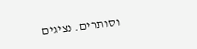וסותרים. נציגים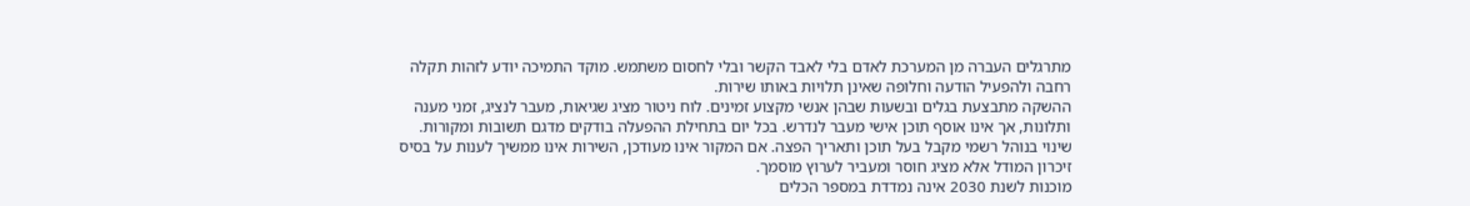מתרגלים העברה מן המערכת לאדם בלי לאבד הקשר ובלי לחסום משתמש. מוקד התמיכה יודע לזהות תקלה רחבה ולהפעיל הודעה וחלופה שאינן תלויות באותו שירות.
ההשקה מתבצעת בגלים ובשעות שבהן אנשי מקצוע זמינים. לוח ניטור מציג שגיאות, מעבר לנציג, זמני מענה ותלונות, אך אינו אוסף תוכן אישי מעבר לנדרש. בכל יום בתחילת ההפעלה בודקים מדגם תשובות ומקורות. שינוי בנוהל רשמי מקבל בעל תוכן ותאריך הפצה. אם המקור אינו מעודכן, השירות אינו ממשיך לענות על בסיס זיכרון המודל אלא מציג חוסר ומעביר לערוץ מוסמך.
מוכנות לשנת 2030 אינה נמדדת במספר הכלים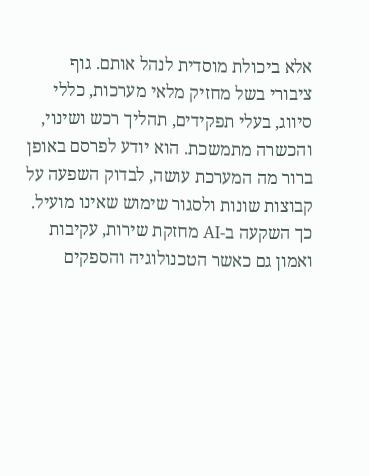אלא ביכולת מוסדית לנהל אותם. גוף ציבורי בשל מחזיק מלאי מערכות, כללי סיווג, בעלי תפקידים, תהליך רכש ושינוי, והכשרה מתמשכת. הוא יודע לפרסם באופן ברור מה המערכת עושה, לבדוק השפעה על קבוצות שונות ולסגור שימוש שאינו מועיל. כך השקעה ב-AI מחזקת שירות, עקיבות ואמון גם כאשר הטכנולוגיה והספקים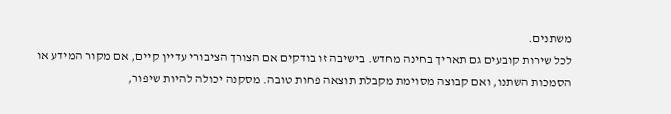משתנים.
לכל שירות קובעים גם תאריך בחינה מחדש. בישיבה זו בודקים אם הצורך הציבורי עדיין קיים, אם מקור המידע או הסמכות השתנו, ואם קבוצה מסוימת מקבלת תוצאה פחות טובה. מסקנה יכולה להיות שיפור,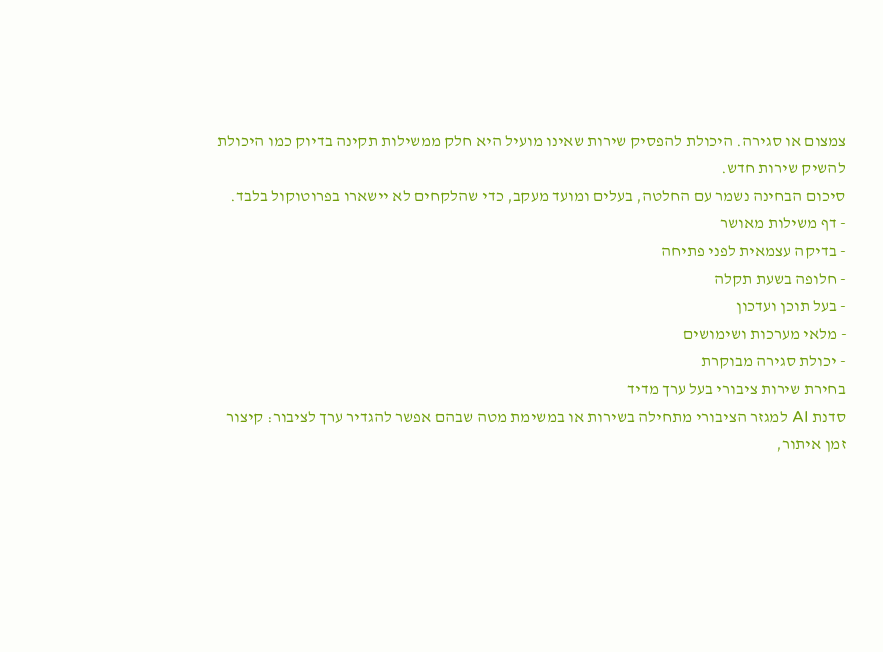צמצום או סגירה. היכולת להפסיק שירות שאינו מועיל היא חלק ממשילות תקינה בדיוק כמו היכולת להשיק שירות חדש.
סיכום הבחינה נשמר עם החלטה, בעלים ומועד מעקב, כדי שהלקחים לא יישארו בפרוטוקול בלבד.
- דף משילות מאושר
- בדיקה עצמאית לפני פתיחה
- חלופה בשעת תקלה
- בעל תוכן ועדכון
- מלאי מערכות ושימושים
- יכולת סגירה מבוקרת
בחירת שירות ציבורי בעל ערך מדיד
סדנת AI למגזר הציבורי מתחילה בשירות או במשימת מטה שבהם אפשר להגדיר ערך לציבור: קיצור זמן איתור,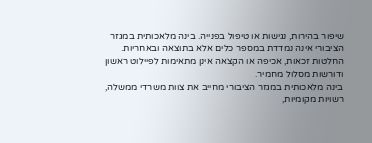שיפור בהירות, נגישות או טיפול בפנייה. בינה מלאכותית במגזר הציבורי אינה נמדדת במספר כלים אלא בתוצאה ובאחריות. החלטות זכאות, אכיפה או הקצאה אינן מתאימות לפיילוט ראשון ודורשות מסלול מחמיר.
בינה מלאכותית במגזר הציבורי מחייב את צוות משרדי ממשלה, רשויות מקומיות,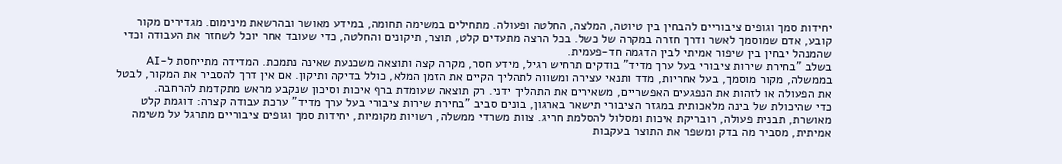יחידות סמך וגופים ציבוריים להבחין בין טיוטה, המלצה, החלטה ופעולה. מתחילים במשימה תחומה, במידע מאושר ובהרשאת מינימום. מגדירים מקור קובע, אדם שמוסמך לאשר ודרך חזרה במקרה של כשל. בכל הרצה מתעדים קלט, תוצר, תיקונים והחלטה, כדי שעובד אחר יוכל לשחזר את העבודה וכדי שהמנהל יבחין בין שיפור אמיתי לבין הדגמה חד-פעמית.
בשלב "בחירת שירות ציבורי בעל ערך מדיד" בודקים תרחיש רגיל, מידע חסר, מקרה קצה ותוצאה משכנעת שאינה נתמכת. המדידה מתייחסת ל-AI בממשלה, מקור מוסמך, בעל אחריות, מדד ותנאי עצירה ומשווה לתהליך הקיים את הזמן המלא, כולל בדיקה ותיקון. אם אין דרך להסביר את המקור, לבטל את הפעולה או לזהות את הנפגעים האפשריים, משאירים את התהליך ידני. רק תוצאה שעומדת ברף איכות וסיכון שנקבע מראש מתקדמת להרחבה.
כדי שהיכולת של בינה מלאכותית במגזר הציבורי תישאר בארגון, בונים סביב "בחירת שירות ציבורי בעל ערך מדיד" ערכת עבודה קצרה: דוגמת קלט מאושרת, תבנית פעולה, רובריקת איכות ומסלול להסלמת חריג. צוות משרדי ממשלה, רשויות מקומיות, יחידות סמך וגופים ציבוריים מתרגל על משימה אמיתית, מסביר מה בדק ומשפר את התוצר בעקבות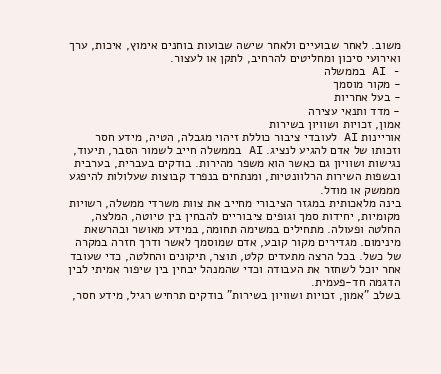משוב. לאחר שבועיים ולאחר שישה שבועות בוחנים אימוץ, איכות, ערך ואירועי סיכון ומחליטים להרחיב, לתקן או לעצור.
- AI בממשלה
- מקור מוסמך
- בעל אחריות
- מדד ותנאי עצירה
אמון, זכויות ושוויון בשירות
אוריינות AI לעובדי ציבור כוללת זיהוי מגבלה, הטיה, מידע חסר וזכותו של אדם להגיע לנציג. AI בממשלה חייב לשמור הסבר, תיעוד, נגישות ושוויון גם כאשר הוא משפר מהירות. בודקים בעברית, בערבית ובשפות השירות הרלוונטיות, ומנתחים בנפרד קבוצות שעלולות להיפגע מממשק או מודל.
בינה מלאכותית במגזר הציבורי מחייב את צוות משרדי ממשלה, רשויות מקומיות, יחידות סמך וגופים ציבוריים להבחין בין טיוטה, המלצה, החלטה ופעולה. מתחילים במשימה תחומה, במידע מאושר ובהרשאת מינימום. מגדירים מקור קובע, אדם שמוסמך לאשר ודרך חזרה במקרה של כשל. בכל הרצה מתעדים קלט, תוצר, תיקונים והחלטה, כדי שעובד אחר יוכל לשחזר את העבודה וכדי שהמנהל יבחין בין שיפור אמיתי לבין הדגמה חד-פעמית.
בשלב "אמון, זכויות ושוויון בשירות" בודקים תרחיש רגיל, מידע חסר,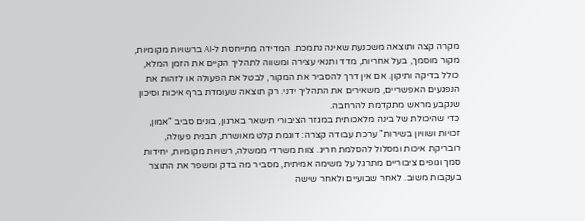מקרה קצה ותוצאה משכנעת שאינה נתמכת. המדידה מתייחסת ל-AI ברשויות מקומיות, מקור מוסמך, בעל אחריות, מדד ותנאי עצירה ומשווה לתהליך הקיים את הזמן המלא, כולל בדיקה ותיקון. אם אין דרך להסביר את המקור, לבטל את הפעולה או לזהות את הנפגעים האפשריים, משאירים את התהליך ידני. רק תוצאה שעומדת ברף איכות וסיכון שנקבע מראש מתקדמת להרחבה.
כדי שהיכולת של בינה מלאכותית במגזר הציבורי תישאר בארגון, בונים סביב "אמון, זכויות ושוויון בשירות" ערכת עבודה קצרה: דוגמת קלט מאושרת, תבנית פעולה, רובריקת איכות ומסלול להסלמת חריג. צוות משרדי ממשלה, רשויות מקומיות, יחידות סמך וגופים ציבוריים מתרגל על משימה אמיתית, מסביר מה בדק ומשפר את התוצר בעקבות משוב. לאחר שבועיים ולאחר שישה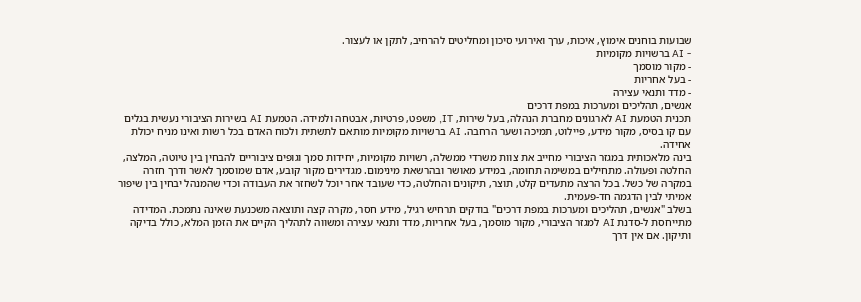שבועות בוחנים אימוץ, איכות, ערך ואירועי סיכון ומחליטים להרחיב, לתקן או לעצור.
- AI ברשויות מקומיות
- מקור מוסמך
- בעל אחריות
- מדד ותנאי עצירה
אנשים, תהליכים ומערכות במפת דרכים
תכנית הטמעת AI לארגונים מחברת הנהלה, בעל שירות, IT, משפט, פרטיות, אבטחה ולמידה. הטמעת AI בשירות הציבורי נעשית בגלים עם קו בסיס, מקור מידע, פיילוט, תמיכה ושער הרחבה. AI ברשויות מקומיות מותאם לתשתית ולכוח האדם בכל רשות ואינו מניח יכולת אחידה.
בינה מלאכותית במגזר הציבורי מחייב את צוות משרדי ממשלה, רשויות מקומיות, יחידות סמך וגופים ציבוריים להבחין בין טיוטה, המלצה, החלטה ופעולה. מתחילים במשימה תחומה, במידע מאושר ובהרשאת מינימום. מגדירים מקור קובע, אדם שמוסמך לאשר ודרך חזרה במקרה של כשל. בכל הרצה מתעדים קלט, תוצר, תיקונים והחלטה, כדי שעובד אחר יוכל לשחזר את העבודה וכדי שהמנהל יבחין בין שיפור אמיתי לבין הדגמה חד-פעמית.
בשלב "אנשים, תהליכים ומערכות במפת דרכים" בודקים תרחיש רגיל, מידע חסר, מקרה קצה ותוצאה משכנעת שאינה נתמכת. המדידה מתייחסת ל-סדנת AI למגזר הציבורי, מקור מוסמך, בעל אחריות, מדד ותנאי עצירה ומשווה לתהליך הקיים את הזמן המלא, כולל בדיקה ותיקון. אם אין דרך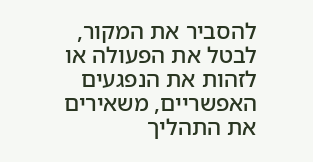להסביר את המקור, לבטל את הפעולה או לזהות את הנפגעים האפשריים, משאירים את התהליך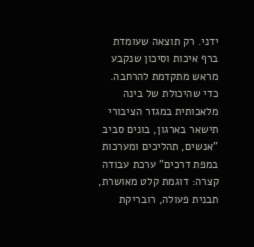ידני. רק תוצאה שעומדת ברף איכות וסיכון שנקבע מראש מתקדמת להרחבה.
כדי שהיכולת של בינה מלאכותית במגזר הציבורי תישאר בארגון, בונים סביב "אנשים, תהליכים ומערכות במפת דרכים" ערכת עבודה קצרה: דוגמת קלט מאושרת, תבנית פעולה, רובריקת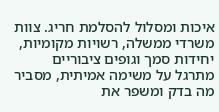איכות ומסלול להסלמת חריג. צוות משרדי ממשלה, רשויות מקומיות, יחידות סמך וגופים ציבוריים מתרגל על משימה אמיתית, מסביר מה בדק ומשפר את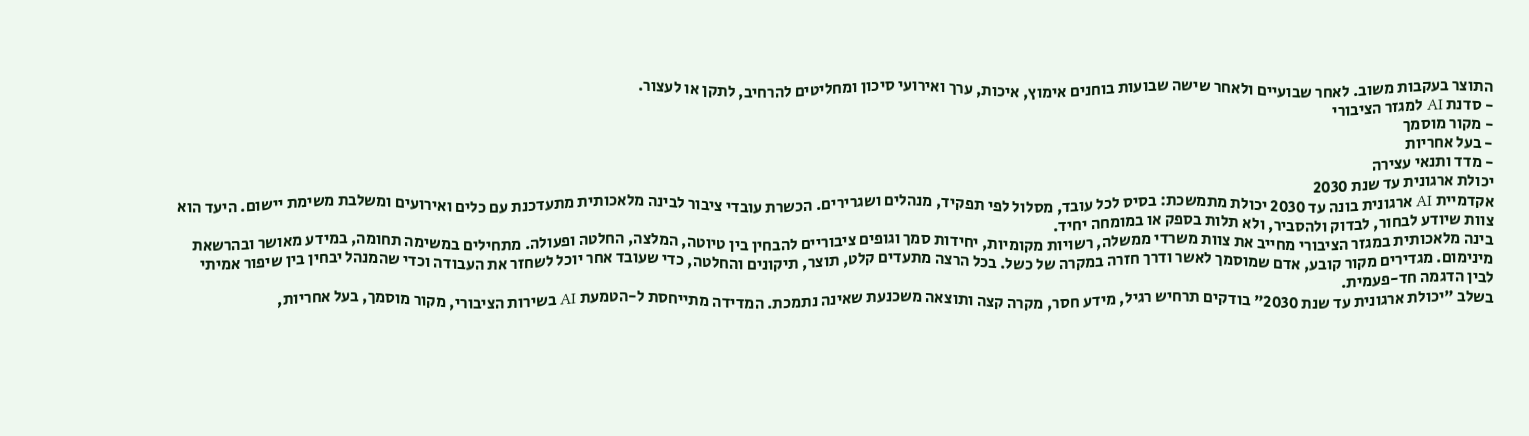התוצר בעקבות משוב. לאחר שבועיים ולאחר שישה שבועות בוחנים אימוץ, איכות, ערך ואירועי סיכון ומחליטים להרחיב, לתקן או לעצור.
- סדנת AI למגזר הציבורי
- מקור מוסמך
- בעל אחריות
- מדד ותנאי עצירה
יכולת ארגונית עד שנת 2030
אקדמיית AI ארגונית בונה עד 2030 יכולת מתמשכת: בסיס לכל עובד, מסלול לפי תפקיד, מנהלים ושגרירים. הכשרת עובדי ציבור לבינה מלאכותית מתעדכנת עם כלים ואירועים ומשלבת משימת יישום. היעד הוא צוות שיודע לבחור, לבדוק ולהסביר, ולא תלות בספק או במומחה יחיד.
בינה מלאכותית במגזר הציבורי מחייב את צוות משרדי ממשלה, רשויות מקומיות, יחידות סמך וגופים ציבוריים להבחין בין טיוטה, המלצה, החלטה ופעולה. מתחילים במשימה תחומה, במידע מאושר ובהרשאת מינימום. מגדירים מקור קובע, אדם שמוסמך לאשר ודרך חזרה במקרה של כשל. בכל הרצה מתעדים קלט, תוצר, תיקונים והחלטה, כדי שעובד אחר יוכל לשחזר את העבודה וכדי שהמנהל יבחין בין שיפור אמיתי לבין הדגמה חד-פעמית.
בשלב "יכולת ארגונית עד שנת 2030" בודקים תרחיש רגיל, מידע חסר, מקרה קצה ותוצאה משכנעת שאינה נתמכת. המדידה מתייחסת ל-הטמעת AI בשירות הציבורי, מקור מוסמך, בעל אחריות,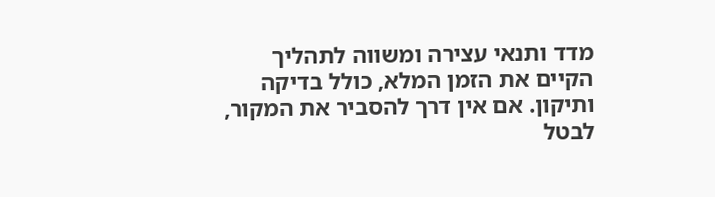מדד ותנאי עצירה ומשווה לתהליך הקיים את הזמן המלא, כולל בדיקה ותיקון. אם אין דרך להסביר את המקור, לבטל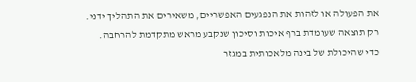את הפעולה או לזהות את הנפגעים האפשריים, משאירים את התהליך ידני. רק תוצאה שעומדת ברף איכות וסיכון שנקבע מראש מתקדמת להרחבה.
כדי שהיכולת של בינה מלאכותית במגזר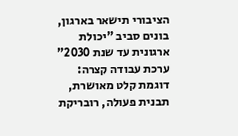הציבורי תישאר בארגון, בונים סביב "יכולת ארגונית עד שנת 2030" ערכת עבודה קצרה: דוגמת קלט מאושרת, תבנית פעולה, רובריקת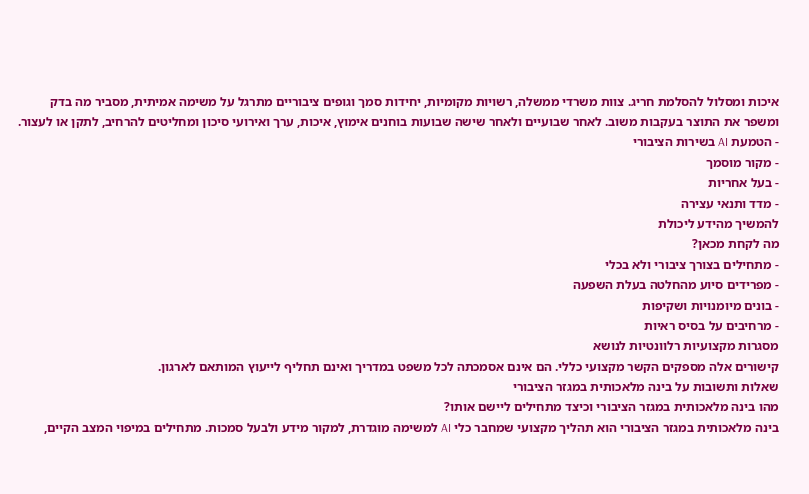איכות ומסלול להסלמת חריג. צוות משרדי ממשלה, רשויות מקומיות, יחידות סמך וגופים ציבוריים מתרגל על משימה אמיתית, מסביר מה בדק ומשפר את התוצר בעקבות משוב. לאחר שבועיים ולאחר שישה שבועות בוחנים אימוץ, איכות, ערך ואירועי סיכון ומחליטים להרחיב, לתקן או לעצור.
- הטמעת AI בשירות הציבורי
- מקור מוסמך
- בעל אחריות
- מדד ותנאי עצירה
להמשיך מהידע ליכולת
מה לקחת מכאן?
- מתחילים בצורך ציבורי ולא בכלי
- מפרידים סיוע מהחלטה בעלת השפעה
- בונים מיומנויות ושקיפות
- מרחיבים על בסיס ראיות
מסגרות מקצועיות רלוונטיות לנושא
קישורים אלה מספקים הקשר מקצועי כללי. הם אינם אסמכתה לכל משפט במדריך ואינם תחליף לייעוץ המותאם לארגון.
שאלות ותשובות על בינה מלאכותית במגזר הציבורי
מהו בינה מלאכותית במגזר הציבורי וכיצד מתחילים ליישם אותו?
בינה מלאכותית במגזר הציבורי הוא תהליך מקצועי שמחבר כלי AI למשימה מוגדרת, למקור מידע ולבעל סמכות. מתחילים במיפוי המצב הקיים,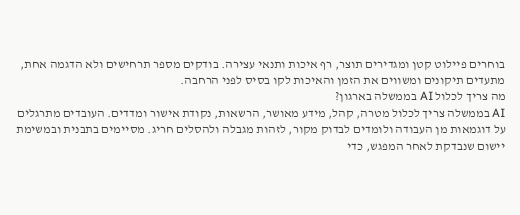בוחרים פיילוט קטן ומגדירים תוצר, רף איכות ותנאי עצירה. בודקים מספר תרחישים ולא הדגמה אחת, מתעדים תיקונים ומשווים את הזמן והאיכות לקו בסיס לפני הרחבה.
מה צריך לכלול AI בממשלה בארגון?
AI בממשלה צריך לכלול מטרה, קהל, מידע מאושר, הרשאות, נקודת אישור ומדדים. העובדים מתרגלים על דוגמאות מן העבודה ולומדים לבדוק מקור, לזהות מגבלה ולהסלים חריג. מסיימים בתבנית ובמשימת יישום שנבדקת לאחר המפגש, כדי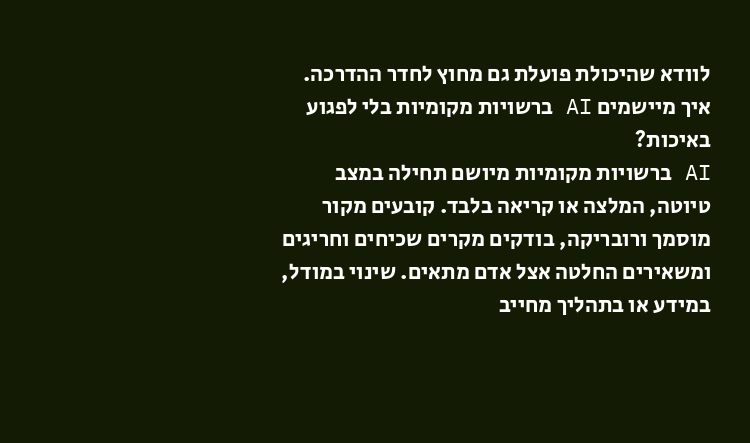לוודא שהיכולת פועלת גם מחוץ לחדר ההדרכה.
איך מיישמים AI ברשויות מקומיות בלי לפגוע באיכות?
AI ברשויות מקומיות מיושם תחילה במצב טיוטה, המלצה או קריאה בלבד. קובעים מקור מוסמך ורובריקה, בודקים מקרים שכיחים וחריגים ומשאירים החלטה אצל אדם מתאים. שינוי במודל, במידע או בתהליך מחייב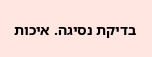בדיקת נסיגה. איכות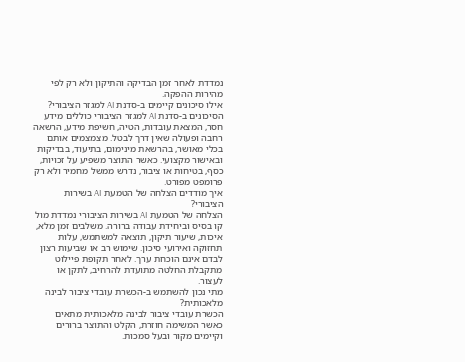נמדדת לאחר זמן הבדיקה והתיקון ולא רק לפי מהירות ההפקה.
אילו סיכונים קיימים ב-סדנת AI למגזר הציבורי?
הסיכונים ב-סדנת AI למגזר הציבורי כוללים מידע חסר, המצאת עובדות, הטיה, חשיפת מידע, הרשאה רחבה ופעולה שאין דרך לבטל. מצמצמים אותם בכלי מאושר, בהרשאת מינימום, בתיעוד, בבדיקות ובאישור מקצועי. כאשר התוצר משפיע על זכויות, כסף, בטיחות או ציבור, נדרש ממשל מחמיר ולא רק פרומפט מפורט.
איך מודדים הצלחה של הטמעת AI בשירות הציבורי?
הצלחה של הטמעת AI בשירות הציבורי נמדדת מול קו בסיס וביחידת עבודה ברורה. משלבים זמן מלא, איכות, שיעור תיקון, תוצאה למשתמש, עלות תחזוקה ואירועי סיכון. שימוש רב או שביעות רצון לבדם אינם הוכחת ערך. לאחר תקופת פיילוט מתקבלת החלטה מתועדת להרחיב, לתקן או לעצור.
מתי נכון להשתמש ב-הכשרת עובדי ציבור לבינה מלאכותית?
הכשרת עובדי ציבור לבינה מלאכותית מתאים כאשר המשימה חוזרת, הקלט והתוצר ברורים וקיימים מקור ובעל סמכות.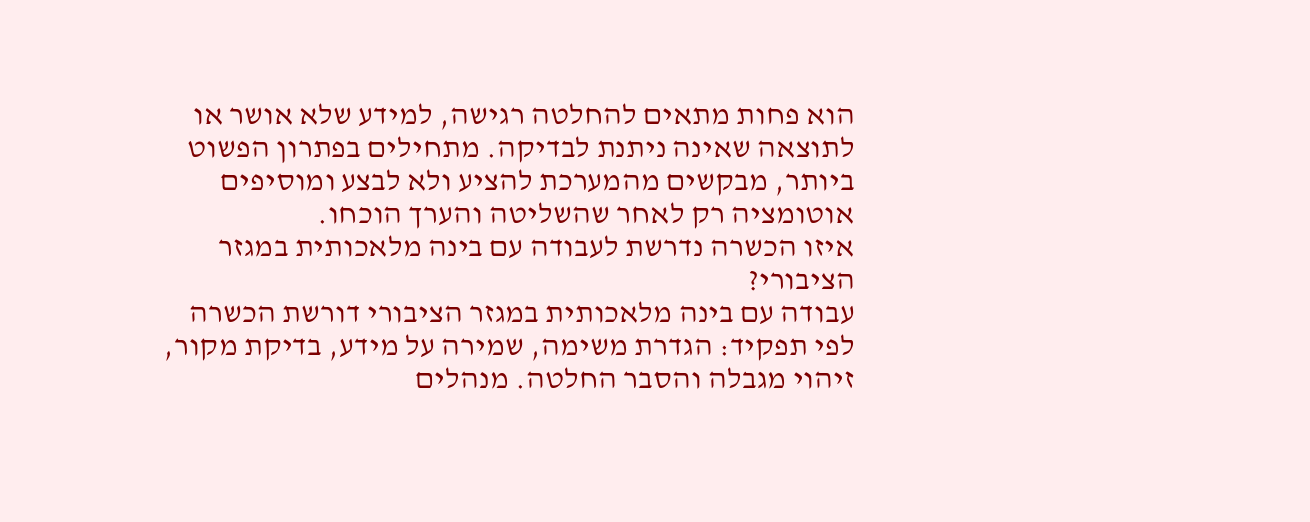הוא פחות מתאים להחלטה רגישה, למידע שלא אושר או לתוצאה שאינה ניתנת לבדיקה. מתחילים בפתרון הפשוט ביותר, מבקשים מהמערכת להציע ולא לבצע ומוסיפים אוטומציה רק לאחר שהשליטה והערך הוכחו.
איזו הכשרה נדרשת לעבודה עם בינה מלאכותית במגזר הציבורי?
עבודה עם בינה מלאכותית במגזר הציבורי דורשת הכשרה לפי תפקיד: הגדרת משימה, שמירה על מידע, בדיקת מקור, זיהוי מגבלה והסבר החלטה. מנהלים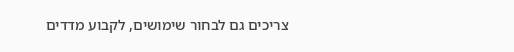צריכים גם לבחור שימושים, לקבוע מדדים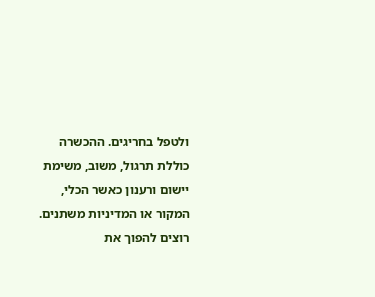ולטפל בחריגים. ההכשרה כוללת תרגול, משוב, משימת יישום ורענון כאשר הכלי, המקור או המדיניות משתנים.
רוצים להפוך את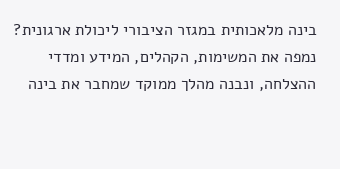בינה מלאכותית במגזר הציבורי ליכולת ארגונית?
נמפה את המשימות, הקהלים, המידע ומדדי ההצלחה, ונבנה מהלך ממוקד שמחבר את בינה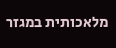מלאכותית במגזר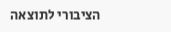הציבורי לתוצאה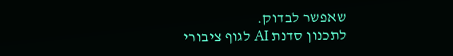שאפשר לבדוק.
לתכנון סדנת AI לגוף ציבורי